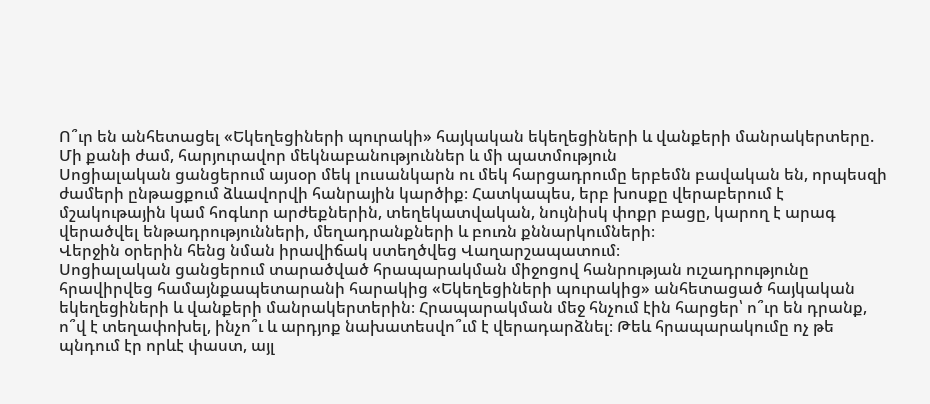Ո՞ւր են անհետացել «Եկեղեցիների պուրակի» հայկական եկեղեցիների և վանքերի մանրակերտերը. Մի քանի ժամ, հարյուրավոր մեկնաբանություններ և մի պատմություն
Սոցիալական ցանցերում այսօր մեկ լուսանկարն ու մեկ հարցադրումը երբեմն բավական են, որպեսզի ժամերի ընթացքում ձևավորվի հանրային կարծիք։ Հատկապես, երբ խոսքը վերաբերում է մշակութային կամ հոգևոր արժեքներին, տեղեկատվական, նույնիսկ փոքր բացը, կարող է արագ վերածվել ենթադրությունների, մեղադրանքների և բուռն քննարկումների։
Վերջին օրերին հենց նման իրավիճակ ստեղծվեց Վաղարշապատում։
Սոցիալական ցանցերում տարածված հրապարակման միջոցով հանրության ուշադրությունը հրավիրվեց համայնքապետարանի հարակից «Եկեղեցիների պուրակից» անհետացած հայկական եկեղեցիների և վանքերի մանրակերտերին։ Հրապարակման մեջ հնչում էին հարցեր՝ ո՞ւր են դրանք, ո՞վ է տեղափոխել, ինչո՞ւ և արդյոք նախատեսվո՞ւմ է վերադարձնել։ Թեև հրապարակումը ոչ թե պնդում էր որևէ փաստ, այլ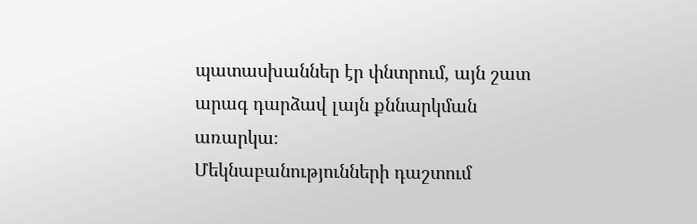պատասխաններ էր փնտրում, այն շատ արագ դարձավ լայն քննարկման առարկա։
Մեկնաբանությունների դաշտում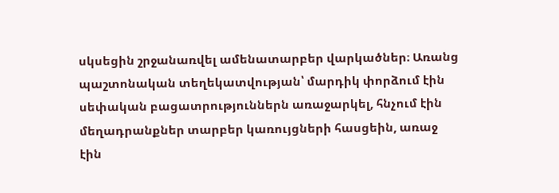սկսեցին շրջանառվել ամենատարբեր վարկածներ։ Առանց պաշտոնական տեղեկատվության՝ մարդիկ փորձում էին սեփական բացատրություններն առաջարկել, հնչում էին մեղադրանքներ տարբեր կառույցների հասցեին, առաջ էին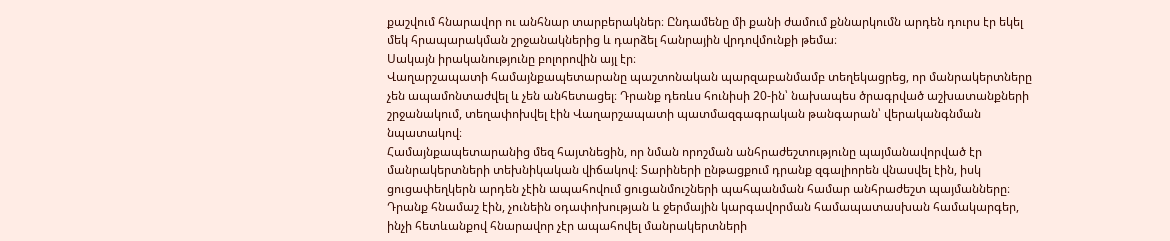քաշվում հնարավոր ու անհնար տարբերակներ։ Ընդամենը մի քանի ժամում քննարկումն արդեն դուրս էր եկել մեկ հրապարակման շրջանակներից և դարձել հանրային վրդովմունքի թեմա։
Սակայն իրականությունը բոլորովին այլ էր։
Վաղարշապատի համայնքապետարանը պաշտոնական պարզաբանմամբ տեղեկացրեց, որ մանրակերտները չեն ապամոնտաժվել և չեն անհետացել։ Դրանք դեռևս հունիսի 20-ին՝ նախապես ծրագրված աշխատանքների շրջանակում, տեղափոխվել էին Վաղարշապատի պատմազգագրական թանգարան՝ վերականգնման նպատակով։
Համայնքապետարանից մեզ հայտնեցին, որ նման որոշման անհրաժեշտությունը պայմանավորված էր մանրակերտների տեխնիկական վիճակով։ Տարիների ընթացքում դրանք զգալիորեն վնասվել էին, իսկ ցուցափեղկերն արդեն չէին ապահովում ցուցանմուշների պահպանման համար անհրաժեշտ պայմանները։ Դրանք հնամաշ էին, չունեին օդափոխության և ջերմային կարգավորման համապատասխան համակարգեր, ինչի հետևանքով հնարավոր չէր ապահովել մանրակերտների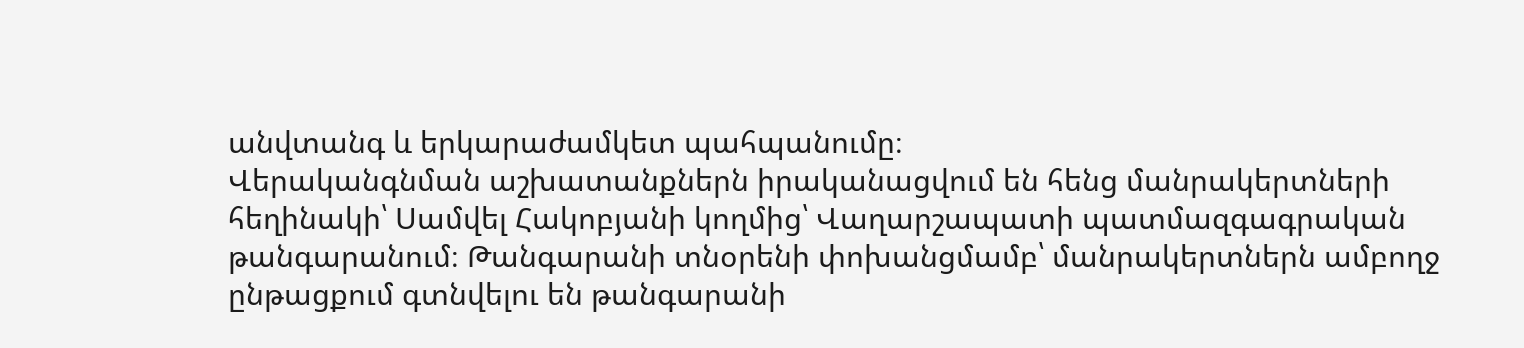անվտանգ և երկարաժամկետ պահպանումը։
Վերականգնման աշխատանքներն իրականացվում են հենց մանրակերտների հեղինակի՝ Սամվել Հակոբյանի կողմից՝ Վաղարշապատի պատմազգագրական թանգարանում։ Թանգարանի տնօրենի փոխանցմամբ՝ մանրակերտներն ամբողջ ընթացքում գտնվելու են թանգարանի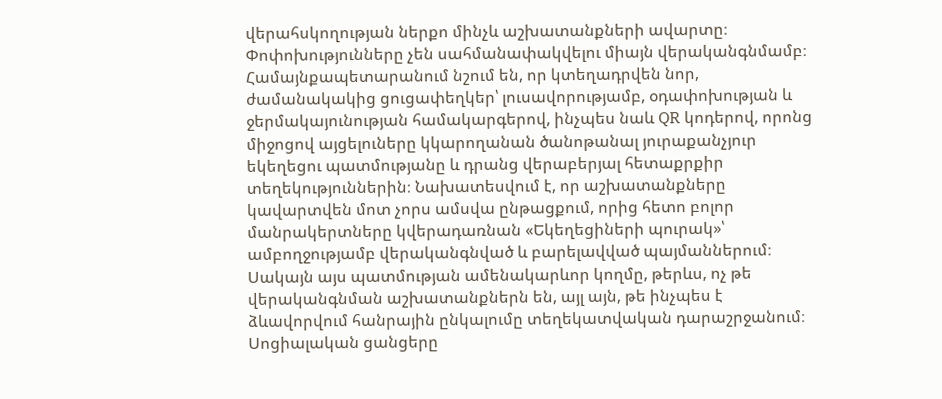վերահսկողության ներքո մինչև աշխատանքների ավարտը։
Փոփոխությունները չեն սահմանափակվելու միայն վերականգնմամբ։ Համայնքապետարանում նշում են, որ կտեղադրվեն նոր, ժամանակակից ցուցափեղկեր՝ լուսավորությամբ, օդափոխության և ջերմակայունության համակարգերով, ինչպես նաև QR կոդերով, որոնց միջոցով այցելուները կկարողանան ծանոթանալ յուրաքանչյուր եկեղեցու պատմությանը և դրանց վերաբերյալ հետաքրքիր տեղեկություններին։ Նախատեսվում է, որ աշխատանքները կավարտվեն մոտ չորս ամսվա ընթացքում, որից հետո բոլոր մանրակերտները կվերադառնան «Եկեղեցիների պուրակ»՝ ամբողջությամբ վերականգնված և բարելավված պայմաններում։
Սակայն այս պատմության ամենակարևոր կողմը, թերևս, ոչ թե վերականգնման աշխատանքներն են, այլ այն, թե ինչպես է ձևավորվում հանրային ընկալումը տեղեկատվական դարաշրջանում։
Սոցիալական ցանցերը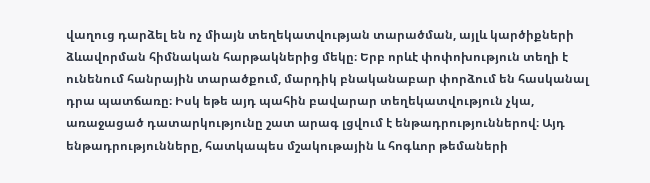վաղուց դարձել են ոչ միայն տեղեկատվության տարածման, այլև կարծիքների ձևավորման հիմնական հարթակներից մեկը։ Երբ որևէ փոփոխություն տեղի է ունենում հանրային տարածքում, մարդիկ բնականաբար փորձում են հասկանալ դրա պատճառը։ Իսկ եթե այդ պահին բավարար տեղեկատվություն չկա, առաջացած դատարկությունը շատ արագ լցվում է ենթադրություններով։ Այդ ենթադրությունները, հատկապես մշակութային և հոգևոր թեմաների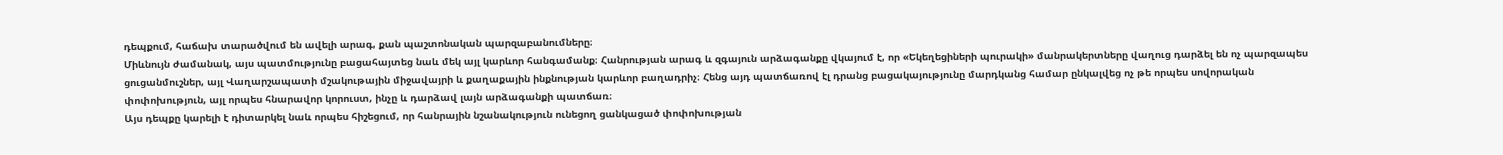դեպքում, հաճախ տարածվում են ավելի արագ, քան պաշտոնական պարզաբանումները։
Միևնույն ժամանակ, այս պատմությունը բացահայտեց նաև մեկ այլ կարևոր հանգամանք։ Հանրության արագ և զգայուն արձագանքը վկայում է, որ «Եկեղեցիների պուրակի» մանրակերտները վաղուց դարձել են ոչ պարզապես ցուցանմուշներ, այլ Վաղարշապատի մշակութային միջավայրի և քաղաքային ինքնության կարևոր բաղադրիչ։ Հենց այդ պատճառով էլ դրանց բացակայությունը մարդկանց համար ընկալվեց ոչ թե որպես սովորական փոփոխություն, այլ որպես հնարավոր կորուստ, ինչը և դարձավ լայն արձագանքի պատճառ։
Այս դեպքը կարելի է դիտարկել նաև որպես հիշեցում, որ հանրային նշանակություն ունեցող ցանկացած փոփոխության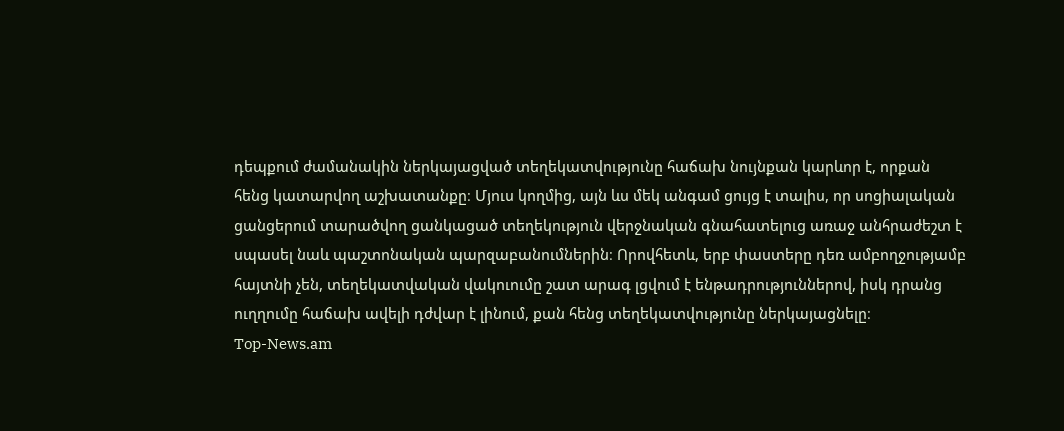դեպքում ժամանակին ներկայացված տեղեկատվությունը հաճախ նույնքան կարևոր է, որքան հենց կատարվող աշխատանքը։ Մյուս կողմից, այն ևս մեկ անգամ ցույց է տալիս, որ սոցիալական ցանցերում տարածվող ցանկացած տեղեկություն վերջնական գնահատելուց առաջ անհրաժեշտ է սպասել նաև պաշտոնական պարզաբանումներին։ Որովհետև, երբ փաստերը դեռ ամբողջությամբ հայտնի չեն, տեղեկատվական վակուումը շատ արագ լցվում է ենթադրություններով, իսկ դրանց ուղղումը հաճախ ավելի դժվար է լինում, քան հենց տեղեկատվությունը ներկայացնելը։
Top-News.am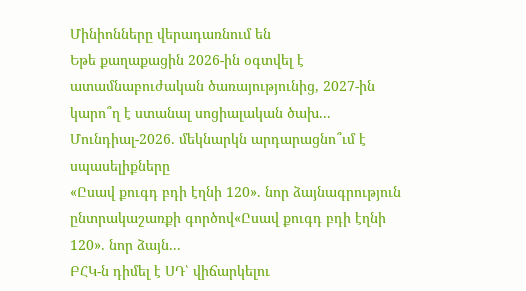Մինիոնները վերադառնում են
Եթե քաղաքացին 2026-ին օգտվել է ատամնաբուժական ծառայությունից, 2027-ին կարո՞ղ է ստանալ սոցիալական ծախ...
Մունդիալ-2026․ մեկնարկն արդարացնո՞ւմ է սպասելիքները
«Ըսավ քուգդ բդի էղնի 120». նոր ձայնագրություն ընտրակաշառքի գործով«Ըսավ քուգդ բդի էղնի 120». նոր ձայն...
ԲՀԿ-ն դիմել է ՍԴ՝ վիճարկելու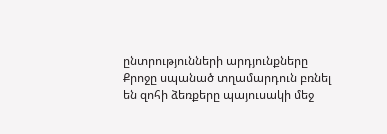ընտրությունների արդյունքները
Քրոջը սպանած տղամարդուն բռնել են զոհի ձեռքերը պայուսակի մեջ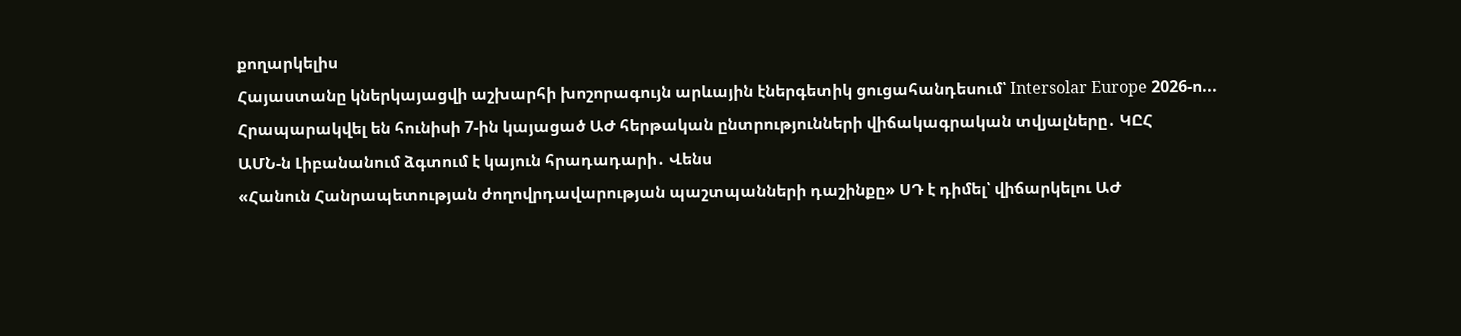քողարկելիս
Հայաստանը կներկայացվի աշխարհի խոշորագույն արևային էներգետիկ ցուցահանդեսում՝ Intersolar Europe 2026-ո...
Հրապարակվել են հունիսի 7-ին կայացած ԱԺ հերթական ընտրությունների վիճակագրական տվյալները․ ԿԸՀ
ԱՄՆ-ն Լիբանանում ձգտում է կայուն հրադադարի․ Վենս
«Հանուն Հանրապետության ժողովրդավարության պաշտպանների դաշինքը» ՍԴ է դիմել՝ վիճարկելու ԱԺ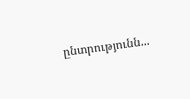ընտրությունն...